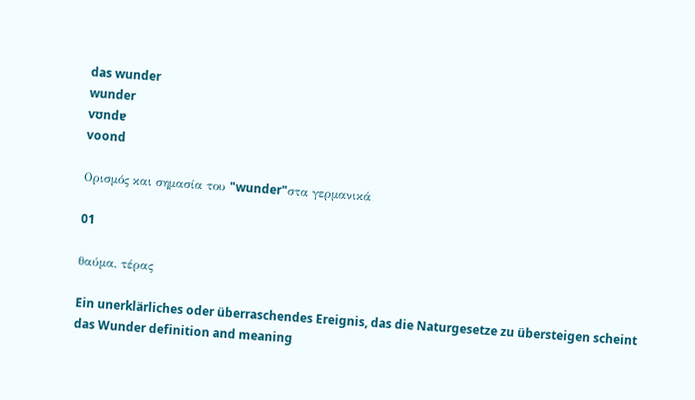das wunder
wunder
vʊndɐ
voond

Ορισμός και σημασία του "wunder"στα γερμανικά

01

θαύμα, τέρας

Ein unerklärliches oder überraschendes Ereignis, das die Naturgesetze zu übersteigen scheint
das Wunder definition and meaning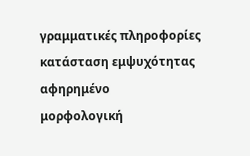γραμματικές πληροφορίες
κατάσταση εμψυχότητας
αφηρημένο
μορφολογική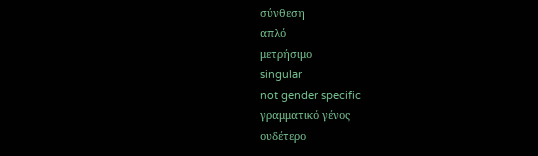σύνθεση
απλό
μετρήσιμο
singular
not gender specific
γραμματικό γένος
ουδέτερο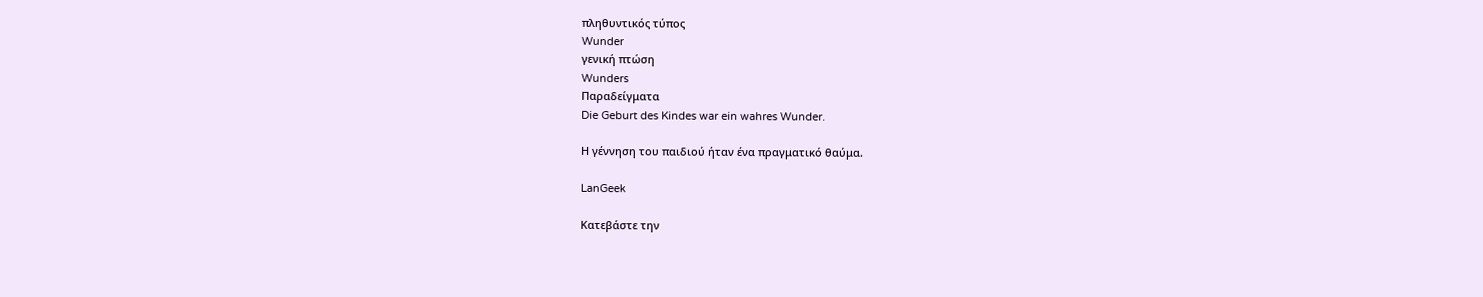πληθυντικός τύπος
Wunder
γενική πτώση
Wunders
Παραδείγματα
Die Geburt des Kindes war ein wahres Wunder.

Η γέννηση του παιδιού ήταν ένα πραγματικό θαύμα.

LanGeek

Κατεβάστε την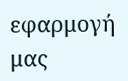εφαρμογή μας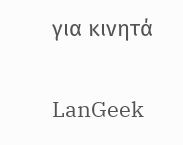για κινητά

LanGeek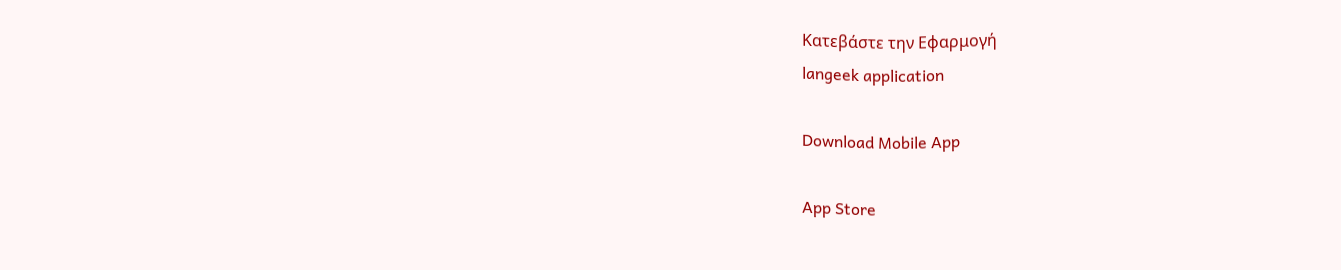Κατεβάστε την Εφαρμογή
langeek application

Download Mobile App

App Store